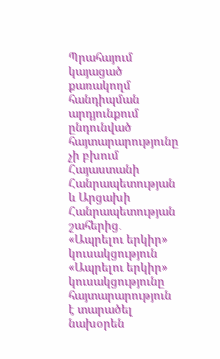Պրահայում կայացած քառակողմ հանդիպման արդյունքում ընդունված հայտարարությունը չի բխում Հայաստանի Հանրապետության և Արցախի Հանրապետության շահերից․ «Ապրելու երկիր» կուսակցություն
«Ապրելու երկիր» կուսակցությունը հայտարարություն է տարածել նախօրեն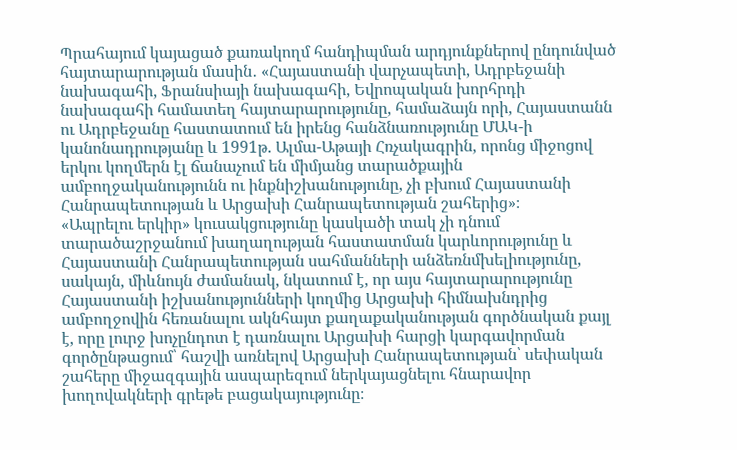Պրահայում կայացած քառակողմ հանդիպման արդյունքներով ընդունված հայտարարության մասին․ «Հայաստանի վարչապետի, Ադրբեջանի նախագահի, Ֆրանսիայի նախագահի, Եվրոպական խորհրդի նախագահի համատեղ հայտարարությունը, համաձայն որի, Հայաստանն ու Ադրբեջանը հաստատում են իրենց հանձնառությունը ՄԱԿ-ի կանոնադրությանը և 1991թ. Ալմա-Աթայի Հռչակագրին, որոնց միջոցով երկու կողմերն էլ ճանաչում են միմյանց տարածքային ամբողջականությունն ու ինքնիշխանությունը, չի բխում Հայաստանի Հանրապետության և Արցախի Հանրապետության շահերից»։
«Ապրելու երկիր» կուսակցությունը կասկածի տակ չի դնում տարածաշրջանում խաղաղության հաստատման կարևորությունը և Հայաստանի Հանրապետության սահմանների անձեռնմխելիությունը, սակայն, միևնույն ժամանակ, նկատում է, որ այս հայտարարությունը Հայաստանի իշխանությունների կողմից Արցախի հիմնախնդրից ամբողջովին հեռանալու ակնհայտ քաղաքականության գործնական քայլ է, որը լուրջ խոչընդոտ է դառնալու Արցախի հարցի կարգավորման գործընթացում՝ հաշվի առնելով Արցախի Հանրապետության՝ սեփական շահերը միջազգային ասպարեզում ներկայացնելու հնարավոր խողովակների գրեթե բացակայությունը։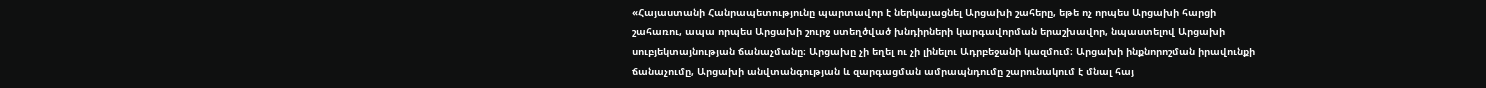«Հայաստանի Հանրապետությունը պարտավոր է ներկայացնել Արցախի շահերը, եթե ոչ որպես Արցախի հարցի շահառու, ապա որպես Արցախի շուրջ ստեղծված խնդիրների կարգավորման երաշխավոր, նպաստելով Արցախի սուբյեկտայնության ճանաչմանը։ Արցախը չի եղել ու չի լինելու Ադրբեջանի կազմում։ Արցախի ինքնորոշման իրավունքի ճանաչումը, Արցախի անվտանգության և զարգացման ամրապնդումը շարունակում է մնալ հայ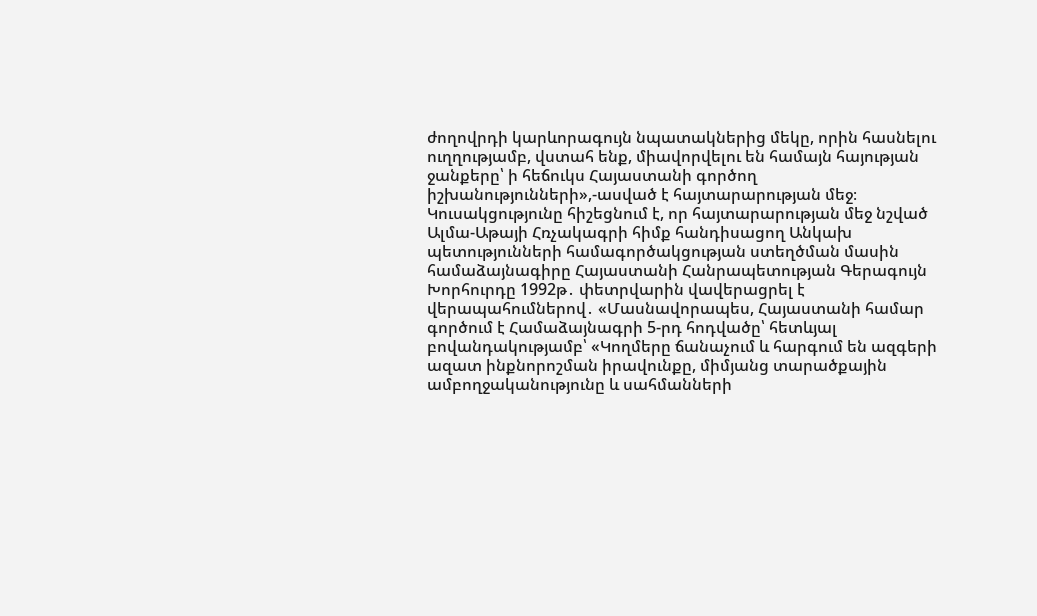ժողովրդի կարևորագույն նպատակներից մեկը, որին հասնելու ուղղությամբ, վստահ ենք, միավորվելու են համայն հայության ջանքերը՝ ի հեճուկս Հայաստանի գործող իշխանությունների»,-ասված է հայտարարության մեջ։
Կուսակցությունը հիշեցնում է, որ հայտարարության մեջ նշված Ալմա-Աթայի Հռչակագրի հիմք հանդիսացող Անկախ պետությունների համագործակցության ստեղծման մասին համաձայնագիրը Հայաստանի Հանրապետության Գերագույն Խորհուրդը 1992թ․ փետրվարին վավերացրել է վերապահումներով․ «Մասնավորապես, Հայաստանի համար գործում է Համաձայնագրի 5-րդ հոդվածը՝ հետևյալ բովանդակությամբ՝ «Կողմերը ճանաչում և հարգում են ազգերի ազատ ինքնորոշման իրավունքը, միմյանց տարածքային ամբողջականությունը և սահմանների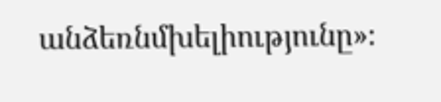անձեռնմխելիությունը»։